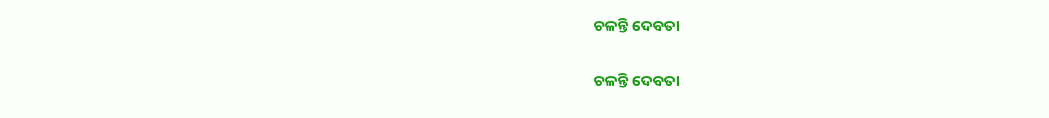ଚଳନ୍ତି ଦେବତା

ଚଳନ୍ତି ଦେବତା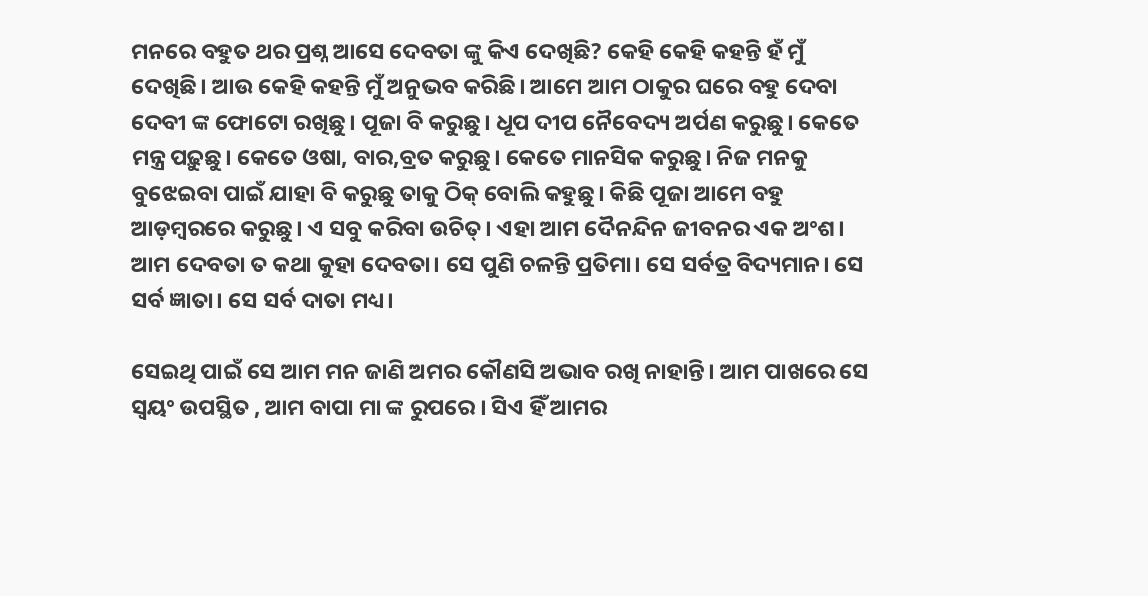ମନରେ ବହୁତ ଥର ପ୍ରଶ୍ନ ଆସେ ଦେବତା ଙ୍କୁ କିଏ ଦେଖିଛି? କେହି କେହି କହନ୍ତି ହଁ ମୁଁ ଦେଖିଛି। ଆଉ କେହି କହନ୍ତି ମୁଁ ଅନୁଭବ କରିଛି। ଆମେ ଆମ ଠାକୁର ଘରେ ବହୁ ଦେବା ଦେବୀ ଙ୍କ ଫୋଟୋ ରଖିଛୁ। ପୂଜା ବି କରୁଛୁ। ଧୂପ ଦୀପ ନୈବେଦ୍ୟ ଅର୍ପଣ କରୁଛୁ। କେତେ ମନ୍ତ୍ର ପଢ଼ୁଛୁ। କେତେ ଓଷା, ବାର,ବ୍ରତ କରୁଛୁ। କେତେ ମାନସିକ କରୁଛୁ। ନିଜ ମନକୁ ବୁଝେଇବା ପାଇଁ ଯାହା ବି କରୁଛୁ ତାକୁ ଠିକ୍ ବୋଲି କହୁଛୁ। କିଛି ପୂଜା ଆମେ ବହୁ ଆଡ଼ମ୍ବରରେ କରୁଛୁ। ଏ ସବୁ କରିବା ଉଚିତ୍। ଏହା ଆମ ଦୈନନ୍ଦିନ ଜୀବନର ଏକ ଅଂଶ। ଆମ ଦେବତା ତ କଥା କୁହା ଦେବତା। ସେ ପୁଣି ଚଳନ୍ତି ପ୍ରତିମା। ସେ ସର୍ବତ୍ର ବିଦ୍ୟମାନ। ସେ ସର୍ବ ଜ୍ଞାତା। ସେ ସର୍ବ ଦାତା ମଧ୍ୟ।

ସେଇଥି ପାଇଁ ସେ ଆମ ମନ ଜାଣି ଅମର କୌଣସି ଅଭାବ ରଖି ନାହାନ୍ତି। ଆମ ପାଖରେ ସେ ସ୍ଵୟଂ ଉପସ୍ଥିତ , ଆମ ବାପା ମା ଙ୍କ ରୁପରେ । ସିଏ ହିଁ ଆମର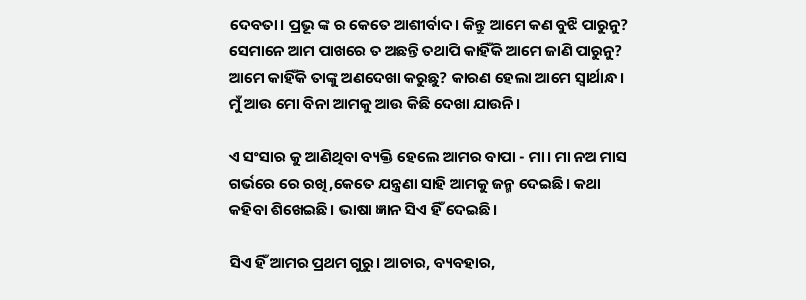ଦେବତା। ପ୍ରଭୂ ଙ୍କ ର କେତେ ଆଶୀର୍ବାଦ। କିନ୍ତୁ ଆମେ କଣ ବୁଝି ପାରୁନୁ? ସେମାନେ ଆମ ପାଖରେ ତ ଅଛନ୍ତି ତଥାପି କାହିଁକି ଆମେ ଜାଣି ପାରୁନୁ? ଆମେ କାହିଁକି ତାଙ୍କୁ ଅଣଦେଖା କରୁଛୁ? କାରଣ ହେଲା ଆମେ ସ୍ୱାର୍ଥାନ୍ଧ। ମୁଁ ଆଉ ମୋ ବିନା ଆମକୁ ଆଉ କିଛି ଦେଖା ଯାଉନି।

ଏ ସଂସାର କୁ ଆଣିଥିବା ବ୍ୟକ୍ତି ହେଲେ ଆମର ବାପା - ମା। ମା ନଅ ମାସ ଗର୍ଭରେ ରେ ରଖି,କେତେ ଯନ୍ତ୍ରଣା ସାହି ଆମକୁ ଜନ୍ମ ଦେଇଛି। କଥା କହିବା ଶିଖେଇଛି। ଭାଷା ଜ୍ଞାନ ସିଏ ହିଁ ଦେଇଛି।

ସିଏ ହିଁ ଆମର ପ୍ରଥମ ଗୁରୁ। ଆଚାର, ବ୍ୟବହାର,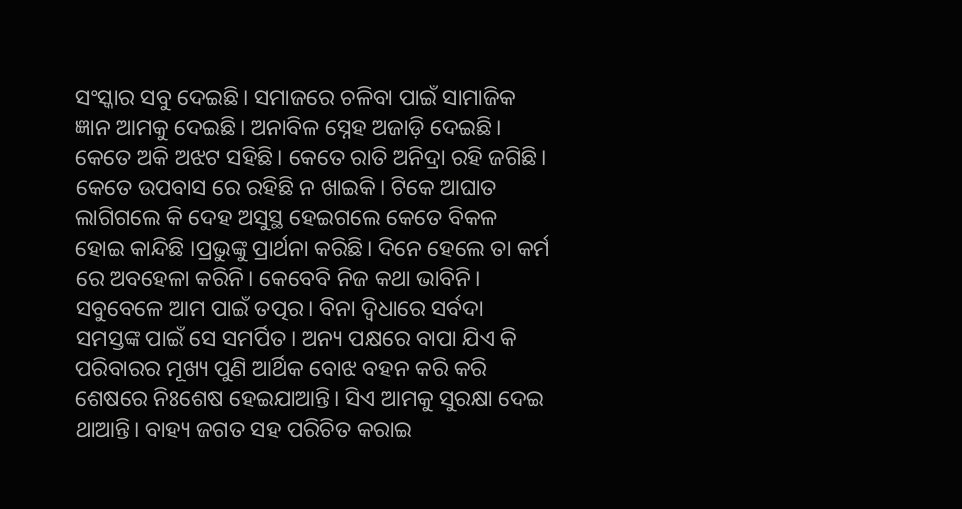ସଂସ୍କାର ସବୁ ଦେଇଛି। ସମାଜରେ ଚଳିବା ପାଇଁ ସାମାଜିକ ଜ୍ଞାନ ଆମକୁ ଦେଇଛି। ଅନାବିଳ ସ୍ନେହ ଅଜାଡ଼ି ଦେଇଛି। କେତେ ଅକି ଅଝଟ ସହିଛି। କେତେ ରାତି ଅନିଦ୍ରା ରହି ଜଗିଛି। କେତେ ଉପବାସ ରେ ରହିଛି ନ ଖାଇକି। ଟିକେ ଆଘାତ ଲାଗିଗଲେ କି ଦେହ ଅସୁସ୍ଥ ହେଇଗଲେ କେତେ ବିକଳ ହୋଇ କାନ୍ଦିଛି ।ପ୍ରଭୁଙ୍କୁ ପ୍ରାର୍ଥନା କରିଛି। ଦିନେ ହେଲେ ତା କର୍ମ ରେ ଅବହେଳା କରିନି। କେବେବି ନିଜ କଥା ଭାବିନି। ସବୁବେଳେ ଆମ ପାଇଁ ତତ୍ପର। ବିନା ଦ୍ବିଧାରେ ସର୍ବଦା ସମସ୍ତଙ୍କ ପାଇଁ ସେ ସମର୍ପିତ। ଅନ୍ୟ ପକ୍ଷରେ ବାପା ଯିଏ କି ପରିବାରର ମୂଖ୍ୟ ପୁଣି ଆର୍ଥିକ ବୋଝ ବହନ କରି କରି ଶେଷରେ ନିଃଶେଷ ହେଇଯାଆନ୍ତି। ସିଏ ଆମକୁ ସୁରକ୍ଷା ଦେଇ ଥାଆନ୍ତି। ବାହ୍ୟ ଜଗତ ସହ ପରିଚିତ କରାଇ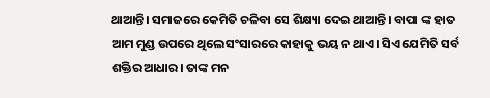ଥାଆନ୍ତି। ସମାଜରେ କେମିତି ଚଳିବା ସେ ଶିକ୍ଷ୍ୟା ଦେଇ ଥାଆନ୍ତି। ବାପା ଙ୍କ ହାତ ଆମ ମୁଣ୍ଡ ଉପରେ ଥିଲେ ସଂସାରରେ କାହାକୁ ଭୟ ନ ଥାଏ। ସିଏ ଯେମିତି ସର୍ବ ଶକ୍ତିର ଆଧାର। ତାଙ୍କ ମନ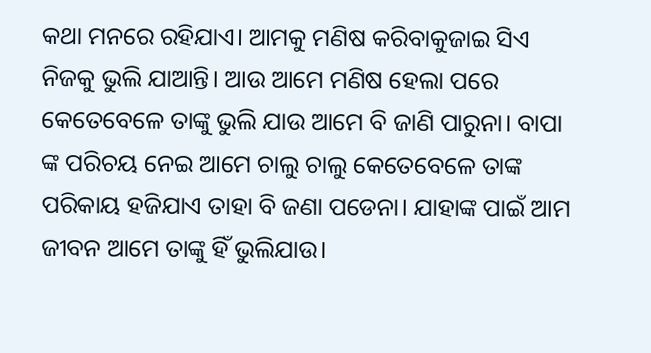କଥା ମନରେ ରହିଯାଏ। ଆମକୁ ମଣିଷ କରିବାକୁଜାଇ ସିଏ ନିଜକୁ ଭୁଲି ଯାଆନ୍ତି। ଆଉ ଆମେ ମଣିଷ ହେଲା ପରେ କେତେବେଳେ ତାଙ୍କୁ ଭୁଲି ଯାଉ ଆମେ ବି ଜାଣି ପାରୁନା। ବାପା ଙ୍କ ପରିଚୟ ନେଇ ଆମେ ଚାଲୁ ଚାଲୁ କେତେବେଳେ ତାଙ୍କ ପରିକାୟ ହଜିଯାଏ ତାହା ବି ଜଣା ପଡେନା। ଯାହାଙ୍କ ପାଇଁ ଆମ ଜୀବନ ଆମେ ତାଙ୍କୁ ହିଁ ଭୁଲିଯାଉ।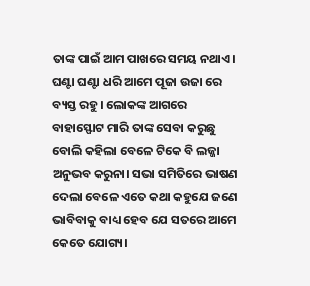ତାଙ୍କ ପାଇଁ ଆମ ପାଖରେ ସମୟ ନଥାଏ। ଘଣ୍ଟା ଘଣ୍ଟା ଧରି ଆମେ ପୂଜା ଉଜା ରେ ବ୍ୟସ୍ତ ରହୁ। ଲୋକଙ୍କ ଆଗରେ ବାହାସ୍ଫୋଟ ମାରି ତାଙ୍କ ସେବା କରୁଛୁ ବୋଲି କହିଲା ବେଳେ ଟିକେ ବି ଲଜ୍ଜା ଅନୁଭବ କରୁନା। ସଭା ସମିତିରେ ଭାଷଣ ଦେଲା ବେଳେ ଏତେ କଥା କହୁଯେ ଜଣେ ଭାବିବାକୁ ବାଧ୍ୟ ହେବ ଯେ ସତରେ ଆମେ କେତେ ଯୋଗ୍ୟ।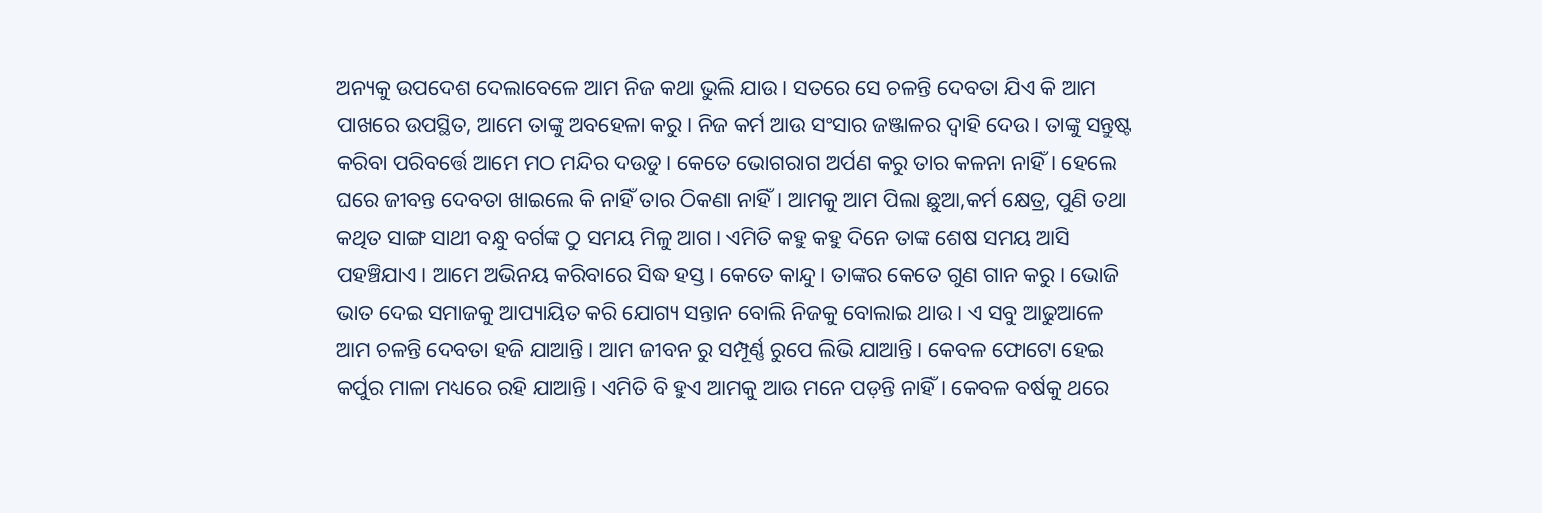ଅନ୍ୟକୁ ଉପଦେଶ ଦେଲାବେଳେ ଆମ ନିଜ କଥା ଭୁଲି ଯାଉ। ସତରେ ସେ ଚଳନ୍ତି ଦେବତା ଯିଏ କି ଆମ ପାଖରେ ଉପସ୍ଥିତ, ଆମେ ତାଙ୍କୁ ଅବହେଳା କରୁ। ନିଜ କର୍ମ ଆଉ ସଂସାର ଜଞ୍ଜାଳର ଦ୍ୱାହି ଦେଉ। ତାଙ୍କୁ ସନ୍ତୁଷ୍ଟ କରିବା ପରିବର୍ତ୍ତେ ଆମେ ମଠ ମନ୍ଦିର ଦଉଡୁ। କେତେ ଭୋଗରାଗ ଅର୍ପଣ କରୁ ତାର କଳନା ନାହିଁ। ହେଲେ ଘରେ ଜୀବନ୍ତ ଦେବତା ଖାଇଲେ କି ନାହିଁ ତାର ଠିକଣା ନାହିଁ। ଆମକୁ ଆମ ପିଲା ଛୁଆ,କର୍ମ କ୍ଷେତ୍ର, ପୁଣି ତଥା କଥିତ ସାଙ୍ଗ ସାଥୀ ବନ୍ଧୁ ବର୍ଗଙ୍କ ଠୁ ସମୟ ମିଳୁ ଆଗ। ଏମିତି କହୁ କହୁ ଦିନେ ତାଙ୍କ ଶେଷ ସମୟ ଆସି ପହଞ୍ଚିଯାଏ। ଆମେ ଅଭିନୟ କରିବାରେ ସିଦ୍ଧ ହସ୍ତ। କେତେ କାନ୍ଦୁ। ତାଙ୍କର କେତେ ଗୁଣ ଗାନ କରୁ। ଭୋଜି ଭାତ ଦେଇ ସମାଜକୁ ଆପ୍ୟାୟିତ କରି ଯୋଗ୍ୟ ସନ୍ତାନ ବୋଲି ନିଜକୁ ବୋଲାଇ ଥାଉ। ଏ ସବୁ ଆଢୁଆଳେ ଆମ ଚଳନ୍ତି ଦେବତା ହଜି ଯାଆନ୍ତି। ଆମ ଜୀବନ ରୁ ସମ୍ପୂର୍ଣ୍ଣ ରୁପେ ଲିଭି ଯାଆନ୍ତି। କେବଳ ଫୋଟୋ ହେଇ କର୍ପୁର ମାଳା ମଧ୍ୟରେ ରହି ଯାଆନ୍ତି। ଏମିତି ବି ହୁଏ ଆମକୁ ଆଉ ମନେ ପଡ଼ନ୍ତି ନାହିଁ। କେବଳ ବର୍ଷକୁ ଥରେ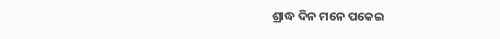ଶ୍ରାଦ୍ଧ ଦିନ ମନେ ପକେଇ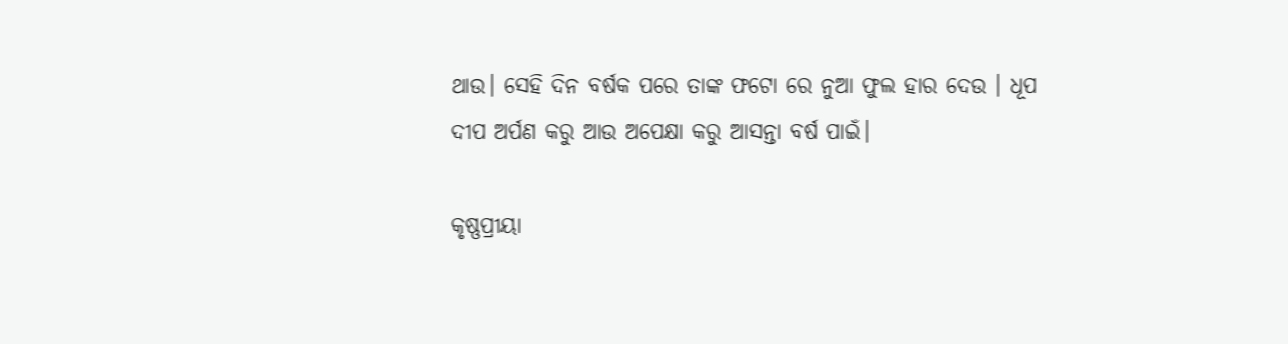ଥାଉ। ସେହି ଦିନ ବର୍ଷକ ପରେ ତାଙ୍କ ଫଟୋ ରେ ନୁଆ ଫୁଲ ହାର ଦେଉ । ଧୂପ ଦୀପ ଅର୍ପଣ କରୁ ଆଉ ଅପେକ୍ଷା କରୁ ଆସନ୍ତା ବର୍ଷ ପାଇଁ।

କୃଷ୍ଣପ୍ରୀୟା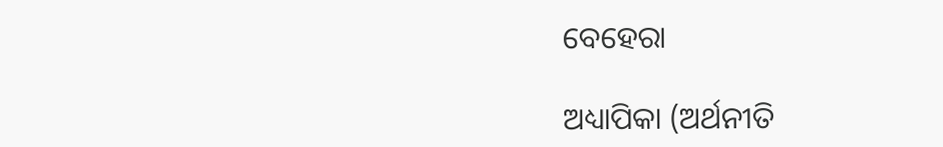ବେହେରା

ଅଧ୍ୟାପିକା (ଅର୍ଥନୀତି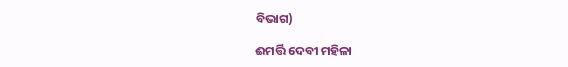ବିଭାଗ)

ଈମର୍ତ୍ତି ଦେବୀ ମହିଳା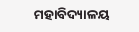ମହାବିଦ୍ୟାଳୟ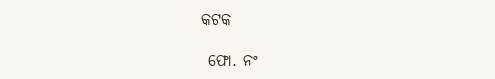କଟକ

 ଫୋ. ନଂ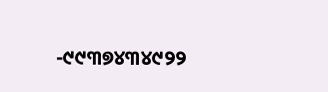-୯୯୩୭୪୩୪୯୨୨